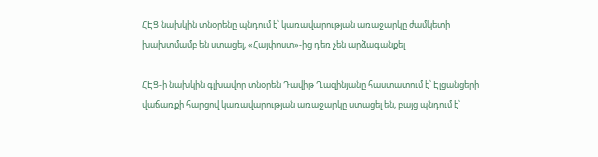ՀԷՑ նախկին տնօրենը պնդում է՝ կառավարության առաջարկը ժամկետի խախտմամբ են ստացել, «Հայփոստ»-ից դեռ չեն արձագանքել

ՀԷՑ-ի նախկին գլխավոր տնօրեն Դավիթ Ղազինյանը հաստատում է՝ Էլցանցերի վաճառքի հարցով կառավարության առաջարկը ստացել են, բայց պնդում է՝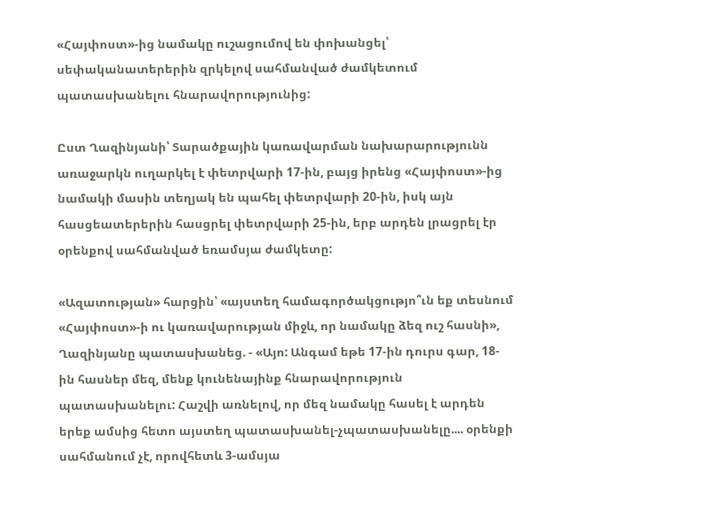«Հայփոստ»-ից նամակը ուշացումով են փոխանցել՝ սեփականատերերին զրկելով սահմանված ժամկետում պատասխանելու հնարավորությունից:

Ըստ Ղազինյանի՝ Տարածքային կառավարման նախարարությունն առաջարկն ուղարկել է փետրվարի 17-ին, բայց իրենց «Հայփոստ»-ից նամակի մասին տեղյակ են պահել փետրվարի 20-ին, իսկ այն հասցեատերերին հասցրել փետրվարի 25-ին, երբ արդեն լրացրել էր օրենքով սահմանված եռամսյա ժամկետը:

«Ազատության» հարցին՝ «այստեղ համագործակցությո՞ւն եք տեսնում «Հայփոստ»-ի ու կառավարության միջև, որ նամակը ձեզ ուշ հասնի», Ղազինյանը պատասխանեց. - «Այո: Անգամ եթե 17-ին դուրս գար, 18-ին հասներ մեզ, մենք կունենայինք հնարավորություն պատասխանելու: Հաշվի առնելով, որ մեզ նամակը հասել է արդեն երեք ամսից հետո այստեղ պատասխանել-չպատասխանելը.... օրենքի սահմանում չէ, որովհետև 3-ամսյա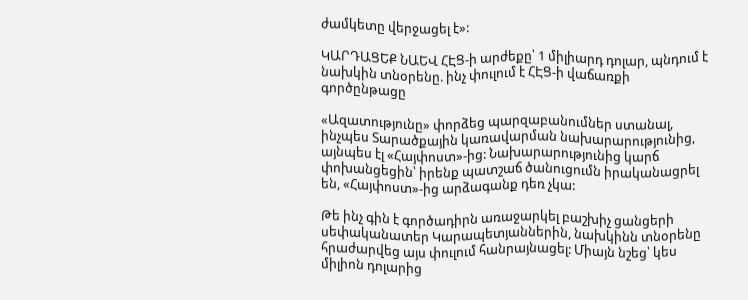ժամկետը վերջացել է»:

ԿԱՐԴԱՑԵՔ ՆԱԵՎ ՀԷՑ-ի արժեքը՝ 1 միլիարդ դոլար, պնդում է նախկին տնօրենը. ինչ փուլում է ՀԷՑ-ի վաճառքի գործընթացը

«Ազատությունը» փորձեց պարզաբանումներ ստանալ, ինչպես Տարածքային կառավարման նախարարությունից, այնպես էլ «Հայփոստ»-ից: Նախարարությունից կարճ փոխանցեցին՝ իրենք պատշաճ ծանուցումն իրականացրել են, «Հայփոստ»-ից արձագանք դեռ չկա:

Թե ինչ գին է գործադիրն առաջարկել բաշխիչ ցանցերի սեփականատեր Կարապետյաններին, նախկինն տնօրենը հրաժարվեց այս փուլում հանրայնացել: Միայն նշեց՝ կես միլիոն դոլարից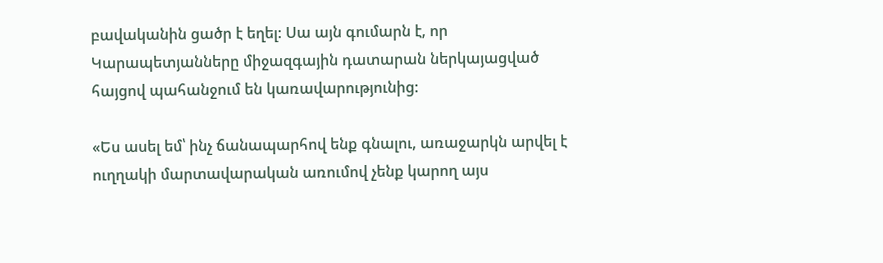բավականին ցածր է եղել: Սա այն գումարն է, որ Կարապետյանները միջազգային դատարան ներկայացված հայցով պահանջում են կառավարությունից:

«Ես ասել եմ՝ ինչ ճանապարհով ենք գնալու, առաջարկն արվել է ուղղակի մարտավարական առումով չենք կարող այս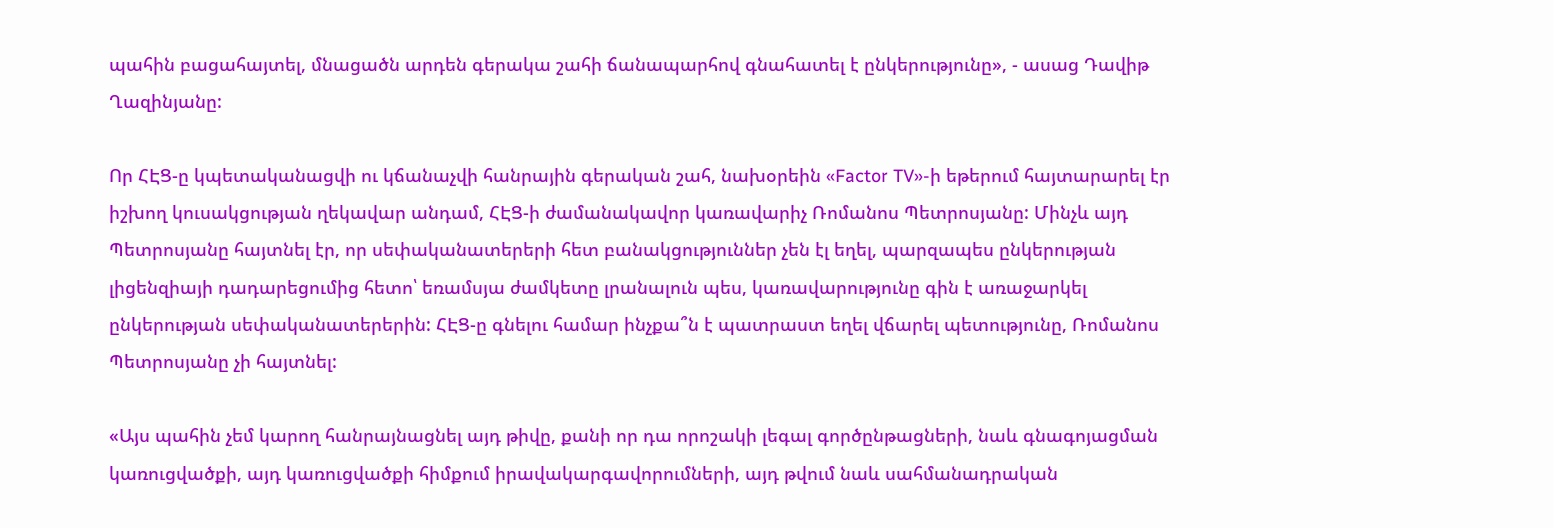պահին բացահայտել, մնացածն արդեն գերակա շահի ճանապարհով գնահատել է ընկերությունը», - ասաց Դավիթ Ղազինյանը:

Որ ՀԷՑ-ը կպետականացվի ու կճանաչվի հանրային գերական շահ, նախօրեին «Factor TV»-ի եթերում հայտարարել էր իշխող կուսակցության ղեկավար անդամ, ՀԷՑ-ի ժամանակավոր կառավարիչ Ռոմանոս Պետրոսյանը: Մինչև այդ Պետրոսյանը հայտնել էր, որ սեփականատերերի հետ բանակցություններ չեն էլ եղել, պարզապես ընկերության լիցենզիայի դադարեցումից հետո՝ եռամսյա ժամկետը լրանալուն պես, կառավարությունը գին է առաջարկել ընկերության սեփականատերերին: ՀԷՑ-ը գնելու համար ինչքա՞ն է պատրաստ եղել վճարել պետությունը, Ռոմանոս Պետրոսյանը չի հայտնել:

«Այս պահին չեմ կարող հանրայնացնել այդ թիվը, քանի որ դա որոշակի լեգալ գործընթացների, նաև գնագոյացման կառուցվածքի, այդ կառուցվածքի հիմքում իրավակարգավորումների, այդ թվում նաև սահմանադրական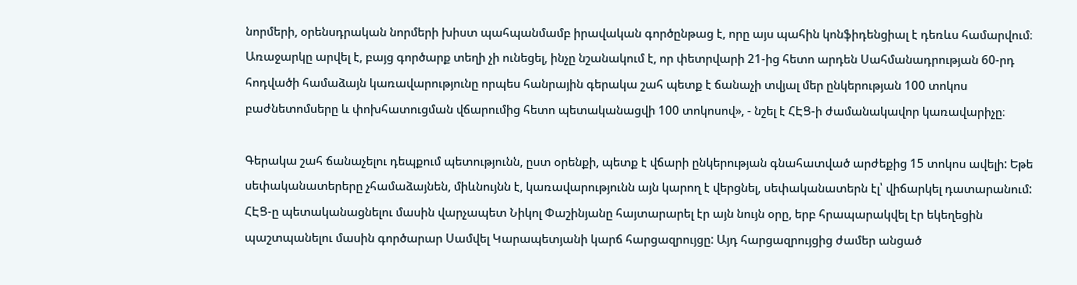նորմերի, օրենսդրական նորմերի խիստ պահպանմամբ իրավական գործընթաց է, որը այս պահին կոնֆիդենցիալ է դեռևս համարվում։ Առաջարկը արվել է, բայց գործարք տեղի չի ունեցել, ինչը նշանակում է, որ փետրվարի 21-ից հետո արդեն Սահմանադրության 60-րդ հոդվածի համաձայն կառավարությունը որպես հանրային գերակա շահ պետք է ճանաչի տվյալ մեր ընկերության 100 տոկոս բաժնետոմսերը և փոխհատուցման վճարումից հետո պետականացվի 100 տոկոսով», - նշել է ՀԷՑ-ի ժամանակավոր կառավարիչը։

Գերակա շահ ճանաչելու դեպքում պետությունն, ըստ օրենքի, պետք է վճարի ընկերության գնահատված արժեքից 15 տոկոս ավելի: Եթե սեփականատերերը չհամաձայնեն, միևնույնն է, կառավարությունն այն կարող է վերցնել, սեփականատերն էլ՝ վիճարկել դատարանում: ՀԷՑ-ը պետականացնելու մասին վարչապետ Նիկոլ Փաշինյանը հայտարարել էր այն նույն օրը, երբ հրապարակվել էր եկեղեցին պաշտպանելու մասին գործարար Սամվել Կարապետյանի կարճ հարցազրույցը: Այդ հարցազրույցից ժամեր անցած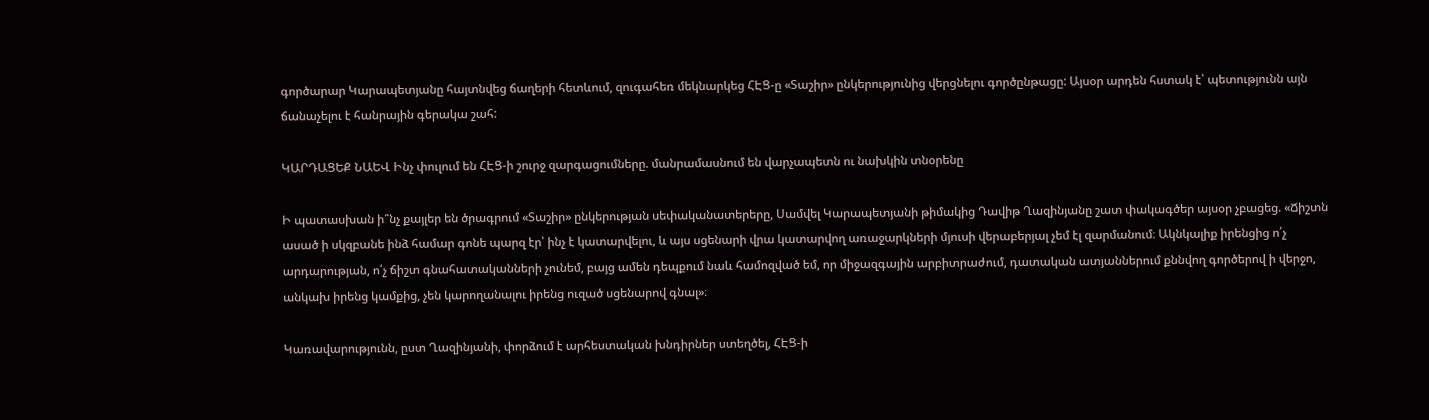գործարար Կարապետյանը հայտնվեց ճաղերի հետևում, զուգահեռ մեկնարկեց ՀԷՑ-ը «Տաշիր» ընկերությունից վերցնելու գործընթացը: Այսօր արդեն հստակ է՝ պետությունն այն ճանաչելու է հանրային գերակա շահ:

ԿԱՐԴԱՑԵՔ ՆԱԵՎ Ինչ փուլում են ՀԷՑ-ի շուրջ զարգացումները. մանրամասնում են վարչապետն ու նախկին տնօրենը

Ի պատասխան ի՞նչ քայլեր են ծրագրում «Տաշիր» ընկերության սեփականատերերը, Սամվել Կարապետյանի թիմակից Դավիթ Ղազինյանը շատ փակագծեր այսօր չբացեց. «Ճիշտն ասած ի սկզբանե ինձ համար գոնե պարզ էր՝ ինչ է կատարվելու, և այս սցենարի վրա կատարվող առաջարկների մյուսի վերաբերյալ չեմ էլ զարմանում։ Ակնկալիք իրենցից ո՛չ արդարության, ո՛չ ճիշտ գնահատականների չունեմ, բայց ամեն դեպքում նաև համոզված եմ, որ միջազգային արբիտրաժում, դատական ատյաններում քննվող գործերով ի վերջո, անկախ իրենց կամքից, չեն կարողանալու իրենց ուզած սցենարով գնալ»։

Կառավարությունն, ըստ Ղազինյանի, փորձում է արհեստական խնդիրներ ստեղծել, ՀԷՑ-ի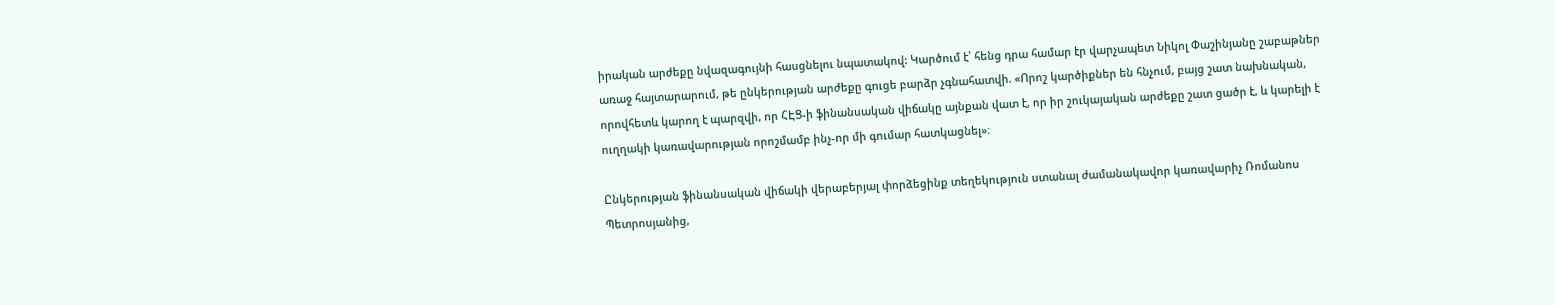իրական արժեքը նվազագույնի հասցնելու նպատակով: Կարծում է՝ հենց դրա համար էր վարչապետ Նիկոլ Փաշինյանը շաբաթներ առաջ հայտարարում, թե ընկերության արժեքը գուցե բարձր չգնահատվի. «Որոշ կարծիքներ են հնչում, բայց շատ նախնական, որովհետև կարող է պարզվի, որ ՀԷՑ-ի ֆինանսական վիճակը այնքան վատ է, որ իր շուկայական արժեքը շատ ցածր է, և կարելի է ուղղակի կառավարության որոշմամբ ինչ-որ մի գումար հատկացնել»։

Ընկերության ֆինանսական վիճակի վերաբերյալ փորձեցինք տեղեկություն ստանալ ժամանակավոր կառավարիչ Ռոմանոս Պետրոսյանից,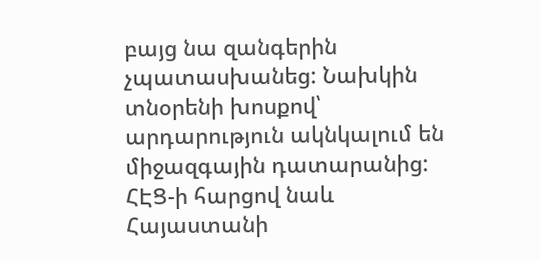բայց նա զանգերին չպատասխանեց: Նախկին տնօրենի խոսքով՝ արդարություն ակնկալում են միջազգային դատարանից: ՀԷՑ-ի հարցով նաև Հայաստանի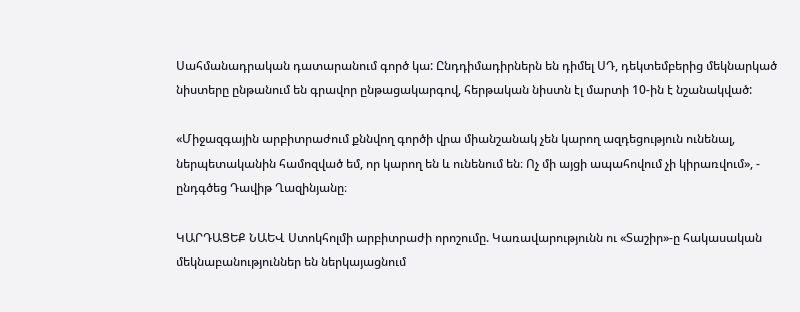Սահմանադրական դատարանում գործ կա: Ընդդիմադիրներն են դիմել ՍԴ, դեկտեմբերից մեկնարկած նիստերը ընթանում են գրավոր ընթացակարգով, հերթական նիստն էլ մարտի 10-ին է նշանակված:

«Միջազգային արբիտրաժում քննվող գործի վրա միանշանակ չեն կարող ազդեցություն ունենալ, ներպետականին համոզված եմ, որ կարող են և ունենում են։ Ոչ մի այցի ապահովում չի կիրառվում», - ընդգծեց Դավիթ Ղազինյանը։

ԿԱՐԴԱՑԵՔ ՆԱԵՎ Ստոկհոլմի արբիտրաժի որոշումը. Կառավարությունն ու «Տաշիր»-ը հակասական մեկնաբանություններ են ներկայացնում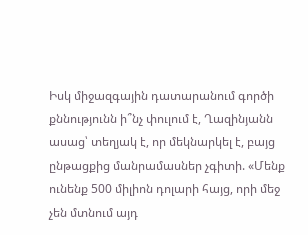Իսկ միջազգային դատարանում գործի քննությունն ի՞նչ փուլում է, Ղազինյանն ասաց՝ տեղյակ է, որ մեկնարկել է, բայց ընթացքից մանրամասներ չգիտի. «Մենք ունենք 500 միլիոն դոլարի հայց, որի մեջ չեն մտնում այդ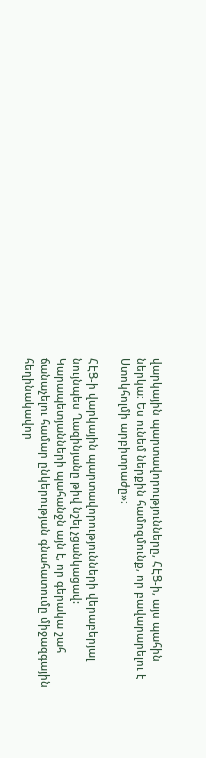վարկային պարտավորությունները, ՀԷՑ-ի, այս պահին ներկա։ Ես ունեմ ներքին համոզմունք, որ բավարարելու է Ստոկհոլմի արբիտրաժը»։

ՀԷՑ-ի վարկային պարտավորությունների վերաբերյալ նույնպես Ղազինյանը թիվ նշել չցանկացավ: Կարապետյանների պահանջն այն է, որ գերակա շահ ճանաչելու համար ընկերության գնահատումը միջազգային հեղինակավոր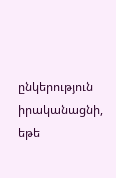ընկերություն իրականացնի, եթե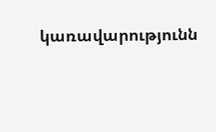կառավարությունն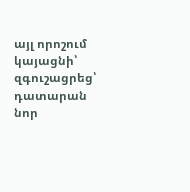այլ որոշում կայացնի՝ զգուշացրեց՝ դատարան նոր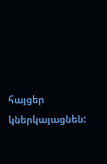հայցեր կներկայացնեն: